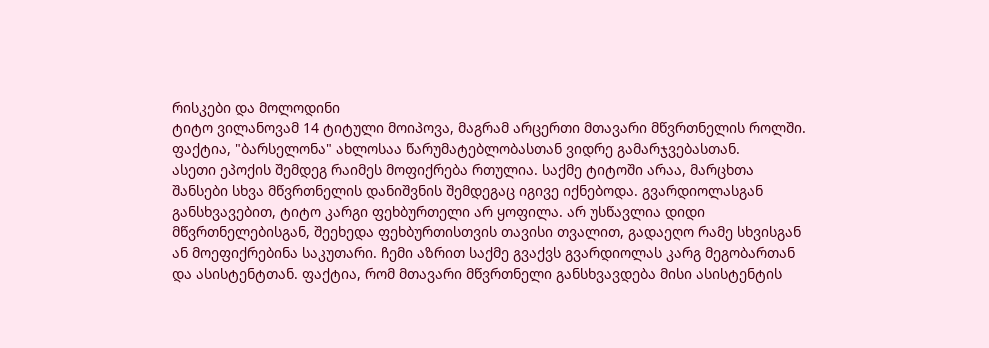რისკები და მოლოდინი
ტიტო ვილანოვამ 14 ტიტული მოიპოვა, მაგრამ არცერთი მთავარი მწვრთნელის როლში. ფაქტია, "ბარსელონა" ახლოსაა წარუმატებლობასთან ვიდრე გამარჯვებასთან.
ასეთი ეპოქის შემდეგ რაიმეს მოფიქრება რთულია. საქმე ტიტოში არაა, მარცხთა შანსები სხვა მწვრთნელის დანიშვნის შემდეგაც იგივე იქნებოდა. გვარდიოლასგან განსხვავებით, ტიტო კარგი ფეხბურთელი არ ყოფილა. არ უსწავლია დიდი მწვრთნელებისგან, შეეხედა ფეხბურთისთვის თავისი თვალით, გადაეღო რამე სხვისგან ან მოეფიქრებინა საკუთარი. ჩემი აზრით საქმე გვაქვს გვარდიოლას კარგ მეგობართან და ასისტენტთან. ფაქტია, რომ მთავარი მწვრთნელი განსხვავდება მისი ასისტენტის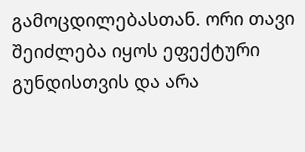გამოცდილებასთან. ორი თავი შეიძლება იყოს ეფექტური გუნდისთვის და არა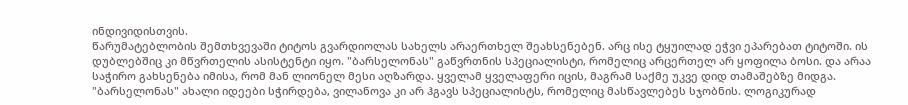ინდივიდისთვის.
წარუმატებლობის შემთხვევაში ტიტოს გვარდიოლას სახელს არაერთხელ შეახსენებენ. არც ისე ტყუილად ეჭვი ეპარებათ ტიტოში. ის დუბლებშიც კი მწვრთელის ასისტენტი იყო. "ბარსელონას" გაწვრთნის სპეციალისტი, რომელიც არცერთელ არ ყოფილა ბოსი. და არაა საჭირო გახსენება იმისა, რომ მან ლიონელ მესი აღზარდა. ყველამ ყველაფერი იცის, მაგრამ საქმე უკვე დიდ თამაშებზე მიდგა.
"ბარსელონას" ახალი იდეები სჭირდება, ვილანოვა კი არ ჰგავს სპეციალისტს, რომელიც მასწავლებეს სჯობნის. ლოგიკურად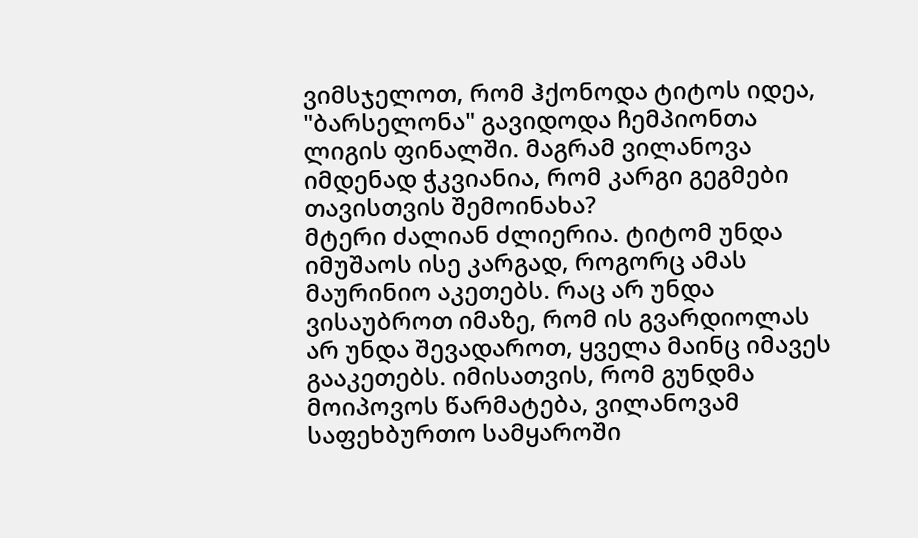ვიმსჯელოთ, რომ ჰქონოდა ტიტოს იდეა, "ბარსელონა" გავიდოდა ჩემპიონთა ლიგის ფინალში. მაგრამ ვილანოვა იმდენად ჭკვიანია, რომ კარგი გეგმები თავისთვის შემოინახა?
მტერი ძალიან ძლიერია. ტიტომ უნდა იმუშაოს ისე კარგად, როგორც ამას მაურინიო აკეთებს. რაც არ უნდა ვისაუბროთ იმაზე, რომ ის გვარდიოლას არ უნდა შევადაროთ, ყველა მაინც იმავეს გააკეთებს. იმისათვის, რომ გუნდმა მოიპოვოს წარმატება, ვილანოვამ საფეხბურთო სამყაროში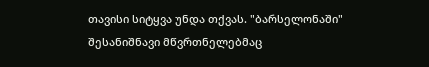თავისი სიტყვა უნდა თქვას. "ბარსელონაში" შესანიშნავი მწვრთნელებმაც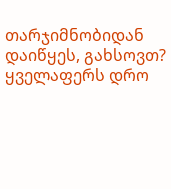თარჯიმნობიდან დაიწყეს, გახსოვთ? ყველაფერს დრო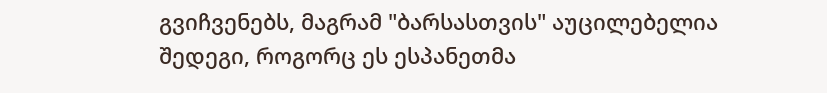გვიჩვენებს, მაგრამ "ბარსასთვის" აუცილებელია შედეგი, როგორც ეს ესპანეთმა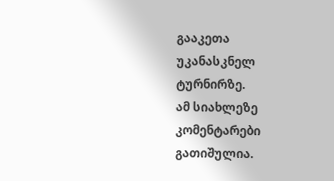გააკეთა უკანასკნელ ტურნირზე.
ამ სიახლეზე კომენტარები გათიშულია.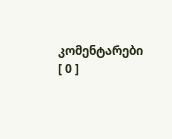კომენტარები [ 0 ]